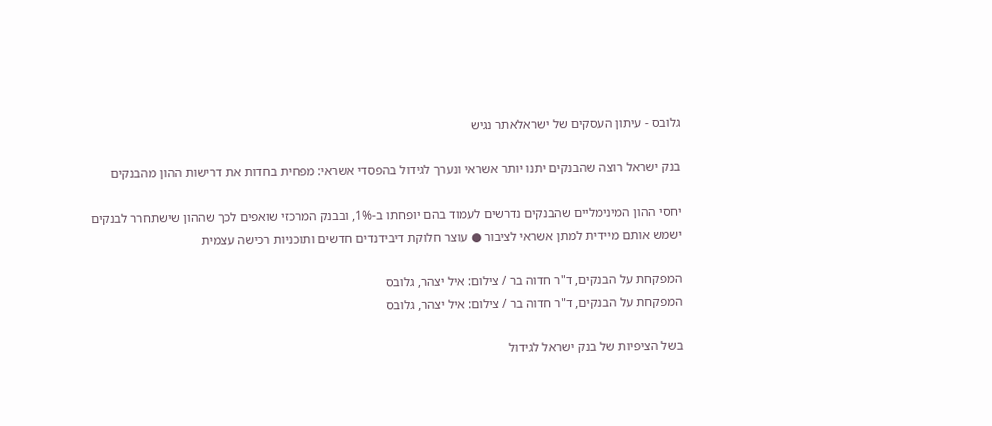גלובס - עיתון העסקים של ישראלאתר נגיש

בנק ישראל רוצה שהבנקים יתנו יותר אשראי ונערך לגידול בהפסדי אשראי: מפחית בחדות את דרישות ההון מהבנקים

יחסי ההון המינימליים שהבנקים נדרשים לעמוד בהם יופחתו ב-1%, ובבנק המרכזי שואפים לכך שההון שישתחרר לבנקים ישמש אותם מיידית למתן אשראי לציבור ● עוצר חלוקת דיבידנדים חדשים ותוכניות רכישה עצמית

המפקחת על הבנקים, ד"ר חדוה בר / צילום: איל יצהר, גלובס
המפקחת על הבנקים, ד"ר חדוה בר / צילום: איל יצהר, גלובס

בשל הציפיות של בנק ישראל לגידול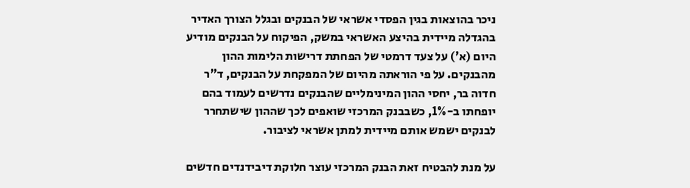ניכר בהוצאות בגין הפסדי אשראי של הבנקים ובגלל הצורך האדיר בהגדלה מיידית בהיצע האשראי במשק, הפיקוח על הבנקים מודיע היום (א') על צעד דרמטי של הפחתת דרישות הלימות ההון מהבנקים. על פי הוראתה מהיום של המפקחת על הבנקים, ד"ר חדוה בר, יחסי ההון המינימליים שהבנקים נדרשים לעמוד בהם יופחתו ב-1%, כשבבנק המרכזי שואפים לכך שההון שישתחרר לבנקים ישמש אותם מיידית למתן אשראי לציבור.

על מנת להבטיח זאת הבנק המרכזי עוצר חלוקת דיבידנדים חדשים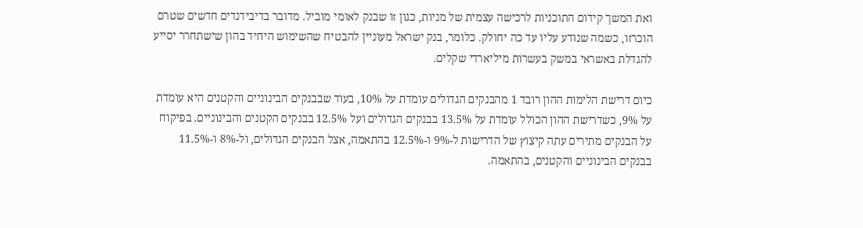ואת המשך קידום התוכניות לרכישה עצמית של מניות, כגון זו שבנק לאומי מוביל. מדובר בדיבידנדים חדשים שטרם הוכרזו, כשמה שנודע עליו עד כה יחולק. כלומר, בנק ישראל מעוניין להבטיח שהשימוש היחיד בהון שישתחרר יסייע להגדלת באשראי במשק בעשרות מיליארדי שקלים.

כיום דרישת הלימות ההון רובד 1 מהבנקים הגדולים עומדת על 10%, בעוד שבבנקים הבינוניים והקטנים היא עומדת על 9%, כשדרישת ההון הכולל עומדת על 13.5% בבנקים הגדולים ועל 12.5% בבנקים הקטנים והבינוניים. בפיקוח על הבנקים מתירים עתה קיצוץ של הדרישות ל-9% ו-12.5% בהתאמה, אצל הבנקים הגדולים, ול-8% ו-11.5% בבנקים הבינוניים והקטנים, בהתאמה.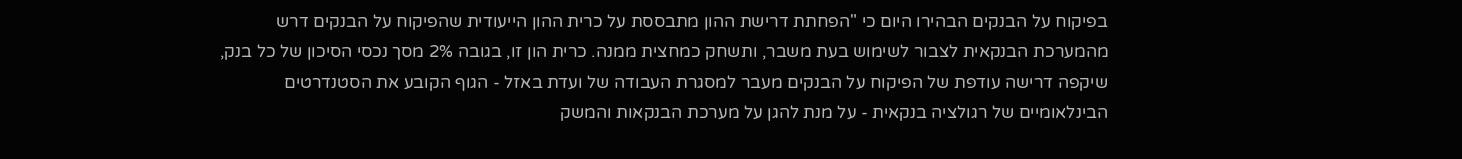בפיקוח על הבנקים הבהירו היום כי "הפחתת דרישת ההון מתבססת על כרית ההון הייעודית שהפיקוח על הבנקים דרש מהמערכת הבנקאית לצבור לשימוש בעת משבר, ותשחק כמחצית ממנה. כרית הון זו, בגובה 2% מסך נכסי הסיכון של כל בנק, שיקפה דרישה עודפת של הפיקוח על הבנקים מעבר למסגרת העבודה של ועדת באזל - הגוף הקובע את הסטנדרטים הבינלאומיים של רגולציה בנקאית - על מנת להגן על מערכת הבנקאות והמשק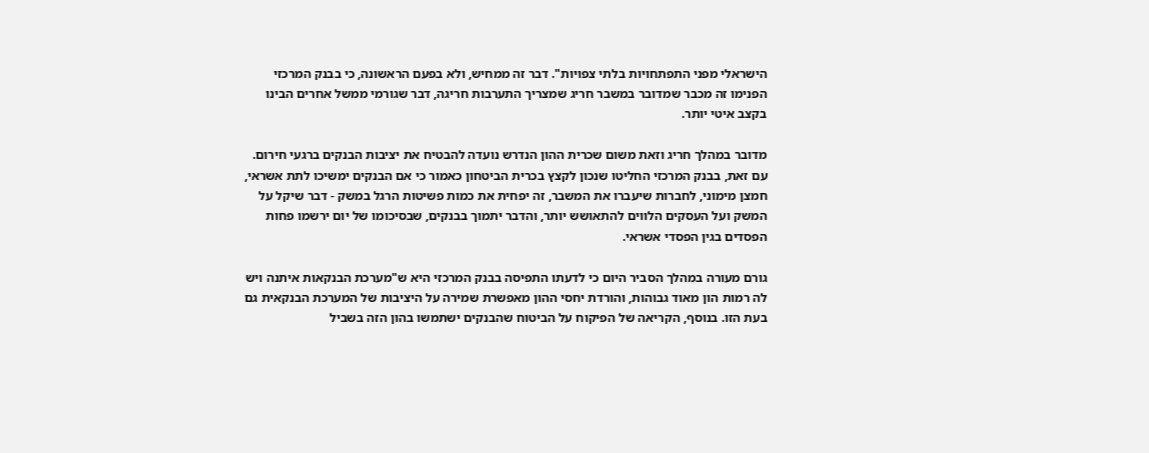הישראלי מפני התפתחויות בלתי צפויות". דבר זה ממחיש, ולא בפעם הראשונה, כי בבנק המרכזי הפנימו זה מכבר שמדובר במשבר חריג שמצריך התערבות חריגה, דבר שגורמי ממשל אחרים הבינו בקצב איטי יותר.

מדובר במהלך חריג וזאת משום שכרית ההון הנדרש נועדה להבטיח את יציבות הבנקים ברגעי חירום. עם זאת, בבנק המרכזי החליטו שנכון לקצץ בכרית הביטחון כאמור כי אם הבנקים ימשיכו לתת אשראי, חמצן מימוני, לחברות שיעברו את המשבר, זה יפחית את כמות פשיטות הרגל במשק - דבר שיקל על המשק ועל העסקים הלווים להתאושש יותר, והדבר יתמוך בבנקים, שבסיכומו של יום ירשמו פחות הפסדים בגין הפסדי אשראי.

גורם מעורה במהלך הסביר היום כי לדעתו התפיסה בבנק המרכזי היא ש"מערכת הבנקאות איתנה ויש לה רמות הון מאוד גבוהות, והורדת יחסי ההון מאפשרת שמירה על היציבות של המערכת הבנקאית גם בעת הזו. בנוסף, הקריאה של הפיקוח על הביטוח שהבנקים ישתמשו בהון הזה בשביל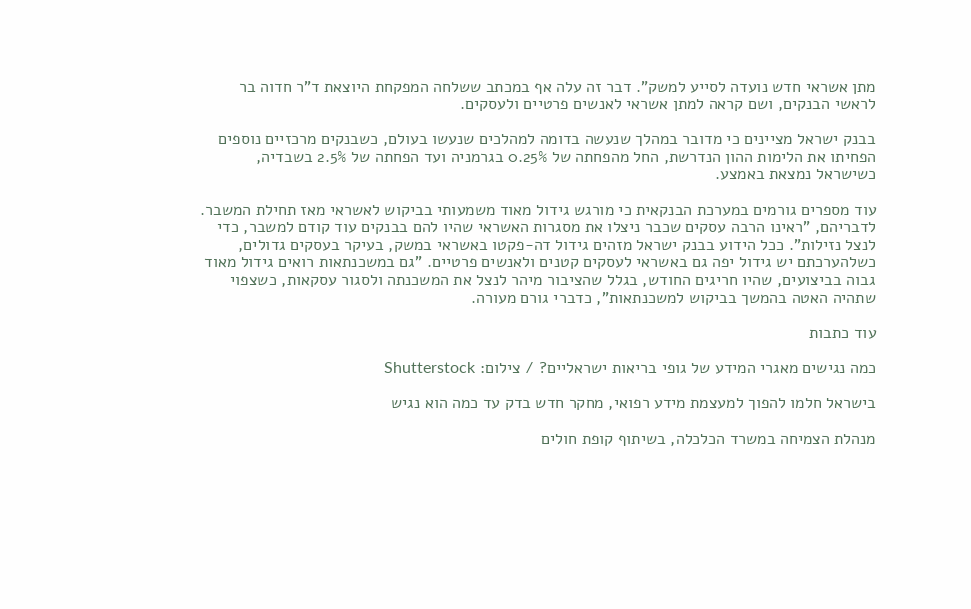מתן אשראי חדש נועדה לסייע למשק". דבר זה עלה אף במכתב ששלחה המפקחת היוצאת ד"ר חדוה בר לראשי הבנקים, ושם קראה למתן אשראי לאנשים פרטיים ולעסקים.

בבנק ישראל מציינים כי מדובר במהלך שנעשה בדומה למהלכים שנעשו בעולם, כשבנקים מרכזיים נוספים הפחיתו את הלימות ההון הנדרשת, החל מהפחתה של 0.25% בגרמניה ועד הפחתה של 2.5% בשבדיה, כשישראל נמצאת באמצע.

עוד מספרים גורמים במערכת הבנקאית כי מורגש גידול מאוד משמעותי בביקוש לאשראי מאז תחילת המשבר. לדבריהם, "ראינו הרבה עסקים שכבר ניצלו את מסגרות האשראי שהיו להם בבנקים עוד קודם למשבר, כדי לנצל נזילות". ככל הידוע בבנק ישראל מזהים גידול דה-פקטו באשראי במשק, בעיקר בעסקים גדולים, כשלהערכתם יש גידול יפה גם באשראי לעסקים קטנים ולאנשים פרטיים. "גם במשכנתאות רואים גידול מאוד גבוה בביצועים, שהיו חריגים החודש, בגלל שהציבור מיהר לנצל את המשכנתה ולסגור עסקאות, כשצפוי שתהיה האטה בהמשך בביקוש למשכנתאות", כדברי גורם מעורה.

עוד כתבות

כמה נגישים מאגרי המידע של גופי בריאות ישראליים? / צילום: Shutterstock

בישראל חלמו להפוך למעצמת מידע רפואי, מחקר חדש בדק עד כמה הוא נגיש

מנהלת הצמיחה במשרד הכלכלה, בשיתוף קופת חולים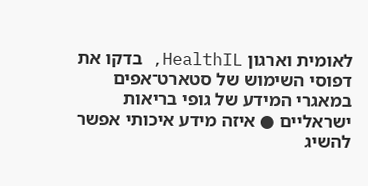לאומית וארגון HealthIL, בדקו את דפוסי השימוש של סטארט־אפים במאגרי המידע של גופי בריאות ישראליים ● איזה מידע איכותי אפשר להשיג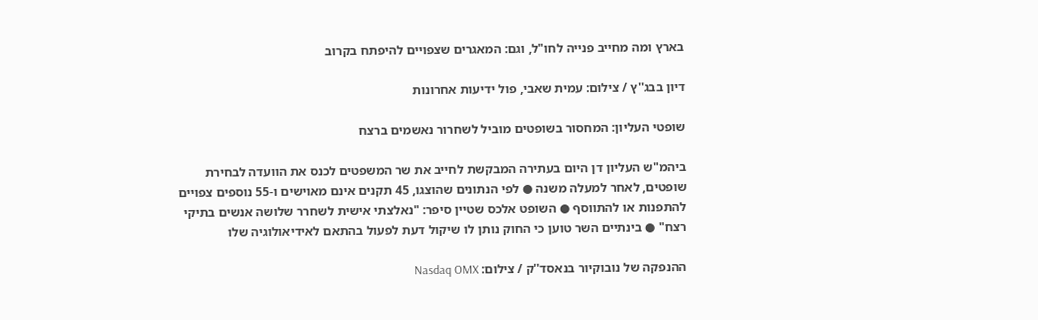בארץ ומה מחייב פנייה לחו"ל, וגם: המאגרים שצפויים להיפתח בקרוב

דיון בבג''ץ / צילום: עמית שאבי, פול ידיעות אחרונות

שופטי העליון: המחסור בשופטים מוביל לשחרור נאשמים ברצח

ביהמ"ש העליון דן היום בעתירה המבקשת לחייב את שר המשפטים לכנס את הוועדה לבחירת שופטים, לאחר למעלה משנה ● לפי הנתונים שהוצגו, 45 תקנים אינם מאוישים ו-55 נוספים צפויים להתפנות או להתווסף ● השופט אלכס שטיין סיפר: "נאלצתי אישית לשחרר שלושה אנשים בתיקי רצח" ● בינתיים השר טוען כי החוק נותן לו שיקול דעת לפעול בהתאם לאידיאולוגיה שלו

ההנפקה של נובוקיור בנאסד''ק / צילום: Nasdaq OMX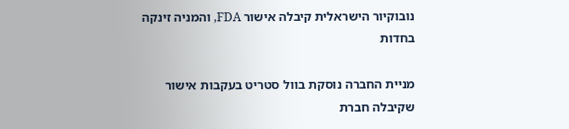נובוקיור הישראלית קיבלה אישור FDA, והמניה זינקה בחדות

מניית החברה נוסקת בוול סטריט בעקבות אישור שקיבלה חברת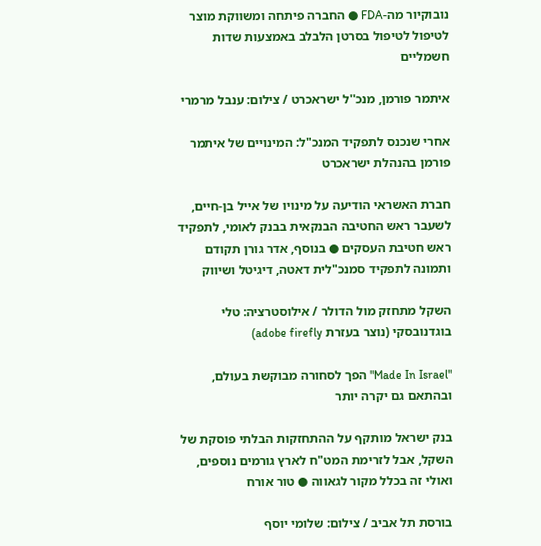נובוקיור מה-FDA ● החברה פיתחה ומשווקת מוצר לטיפול לטיפול בסרטן הלבלב באמצעות שדות חשמליים

איתמר פורמן, מנכ''ל ישראכרט / צילום: ענבל מרמרי

אחרי שנכנס לתפקיד המנכ"ל: המינויים של איתמר פורמן בהנהלת ישראכרט

חברת האשראי הודיעה על מינויו של אייל בן-חיים, לשעבר ראש החטיבה הבנקאית בבנק לאומי, לתפקיד ראש חטיבת העסקים ● בנוסף, אדר גורן תקודם ותמונה לתפקיד סמנכ"לית דאטה, דיגיטל ושיווק

השקל מתחזק מול הדולר / אילוסטרציה: טלי בוגדנובסקי (נוצר בעזרת adobe firefly)

"Made In Israel" הפך לסחורה מבוקשת בעולם, ובהתאם גם יקרה יותר

בנק ישראל מותקף על ההתחזקות הבלתי פוסקת של השקל, אבל לזרימת המט"ח לארץ גורמים נוספים, ואולי זה בכלל מקור לגאווה ● טור אורח

בורסת תל אביב / צילום: שלומי יוסף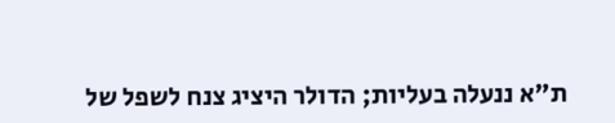ת"א ננעלה בעליות; הדולר היציג צנח לשפל של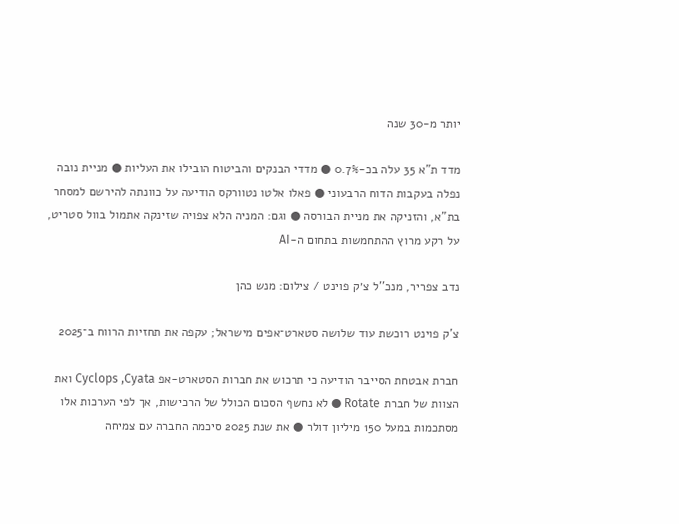יותר מ-30 שנה

מדד ת"א 35 עלה בכ-0.7% ● מדדי הבנקים והביטוח הובילו את העליות ● מניית נובה נפלה בעקבות הדוח הרבעוני ● פאלו אלטו נטוורקס הודיעה על כוונתה להירשם למסחר בת"א, והזניקה את מניית הבורסה ● וגם: המניה הלא צפויה שזינקה אתמול בוול סטריט, על רקע מרוץ ההתחמשות בתחום ה-AI

נדב צפריר, מנכ''ל צ׳ק פוינט / צילום: מנש כהן

צ'ק פוינט רוכשת עוד שלושה סטארט־אפים מישראל; עקפה את תחזיות הרווח ב־2025

חברת אבטחת הסייבר הודיעה כי תרכוש את חברות הסטארט-אפ Cyclops ,Cyata ואת הצוות של חברת Rotate ● לא נחשף הסכום הכולל של הרכישות, אך לפי הערכות אלו מסתכמות במעל 150 מיליון דולר ● את שנת 2025 סיכמה החברה עם צמיחה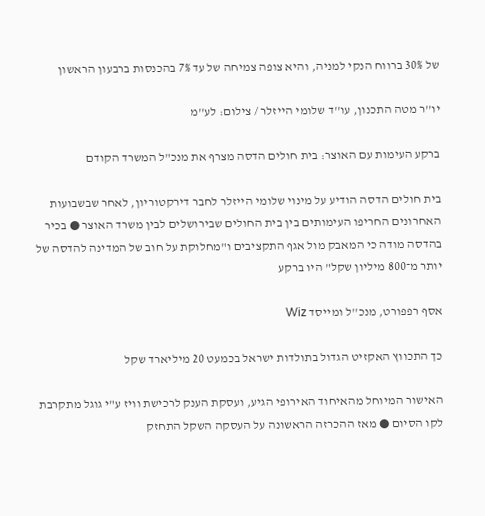של 30% ברווח הנקי למניה, והיא צופה צמיחה של עד 7% בהכנסות ברבעון הראשון

יו''ר מטה התכנון, עו''ד שלומי הייזלר / צילום: לע''מ

ברקע העימות עם האוצר: בית חולים הדסה מצרף את מנכ"ל המשרד הקודם

בית חולים הדסה הודיע על מינוי שלומי הייזלר לחבר דירקטוריון, לאחר שבשבועות האחרונים החריפו העימותים בין בית החולים שבירושלים לבין משרד האוצר ● בכיר בהדסה מודה כי המאבק מול אגף התקציבים ו"מחלוקת על חוב של המדינה להדסה של יותר מ־800 מיליון שקל" היו ברקע

אסף רפפורט, מנכ''ל ומייסד Wiz

כך התכווץ האקזיט הגדול בתולדות ישראל בכמעט 20 מיליארד שקל

האישור המיוחל מהאיחוד האירופי הגיע, ועסקת הענק לרכישת וויז ע"י גוגל מתקרבת לקו הסיום ● מאז ההכרזה הראשונה על העסקה השקל התחזק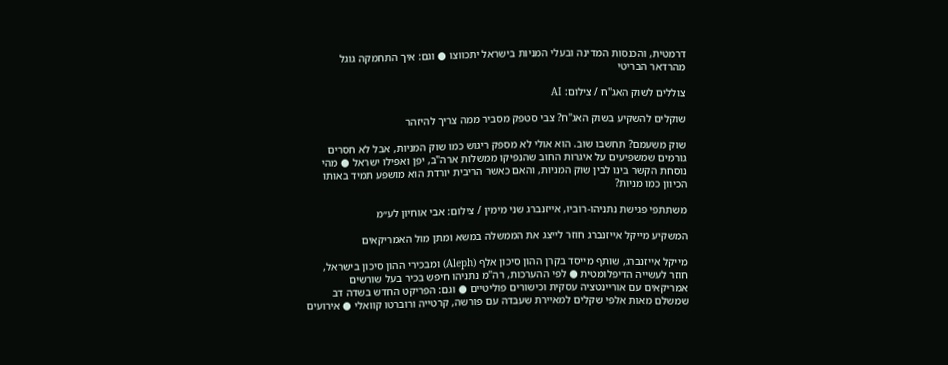דרמטית, והכנסות המדינה ובעלי המניות בישראל יתכווצו ● וגם: איך התחמקה גוגל מהרדאר הבריטי

צוללים לשוק האג''ח / צילום: AI

שוקלים להשקיע בשוק האג"ח? צבי סטפק מסביר ממה צריך להיזהר

שוק משעמם? תחשבו שוב. הוא אולי לא מספק ריגוש כמו שוק המניות, אבל לא חסרים גורמים שמשפיעים על איגרות החוב שהנפיקו ממשלות ארה"ב, יפן ואפילו ישראל ● מהי נוסחת הקשר בינו לבין שוק המניות, והאם כאשר הריבית יורדת הוא מושפע תמיד באותו הכיוון כמו מניות?

משתתפי פגישת נתניהו-רוביו, אייזנברג שני מימין / צילום: אבי אוחיון לע״מ

המשקיע מייקל אייזנברג חוזר לייצג את הממשלה במשא ומתן מול האמריקאים

מייקל אייזנברג, שותף מייסד בקרן ההון סיכון אלף (Aleph) ומבכירי ההון סיכון בישראל, חוזר לעשייה הדיפלומטית ● לפי ההערכות, רה"מ נתניהו חיפש בכיר בעל שורשים אמריקאים עם אוריינטציה עסקית וכישורים פוליטיים ● וגם: הפריקט החדש בשדה דב שמשלם מאות אלפי שקלים למאיירת שעבדה עם פורשה, קרטייה ורוברטו קוואלי ● אירועים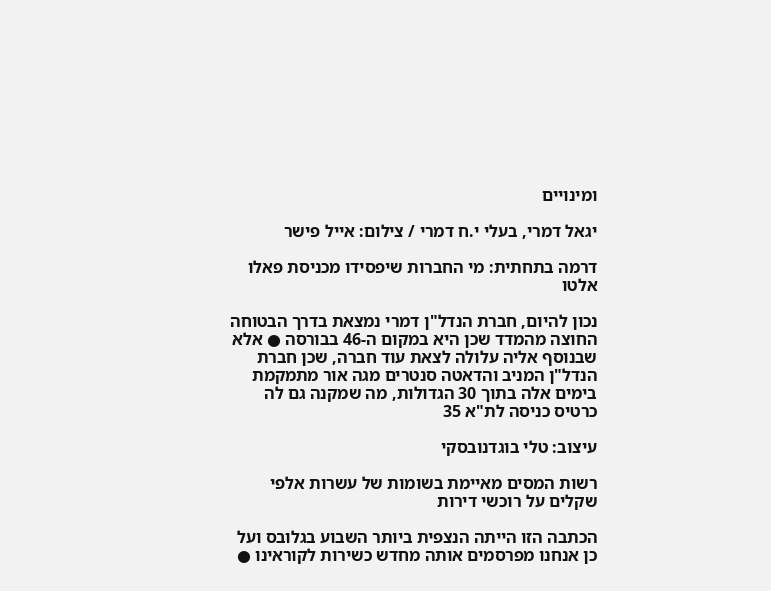ומינויים

יגאל דמרי, בעלי י.ח דמרי / צילום: אייל פישר

דרמה בתחתית: מי החברות שיפסידו מכניסת פאלו אלטו

נכון להיום, חברת הנדל"ן דמרי נמצאת בדרך הבטוחה החוצה מהמדד שכן היא במקום ה-46 בבורסה ● אלא שבנוסף אליה עלולה לצאת עוד חברה, שכן חברת הנדל"ן המניב והדאטה סנטרים מגה אור מתמקמת בימים אלה בתוך 30 הגדולות, מה שמקנה גם לה כרטיס כניסה לת"א 35

עיצוב: טלי בוגדנובסקי

רשות המסים מאיימת בשומות של עשרות אלפי שקלים על רוכשי דירות

הכתבה הזו הייתה הנצפית ביותר השבוע בגלובס ועל כן אנחנו מפרסמים אותה מחדש כשירות לקוראינו ●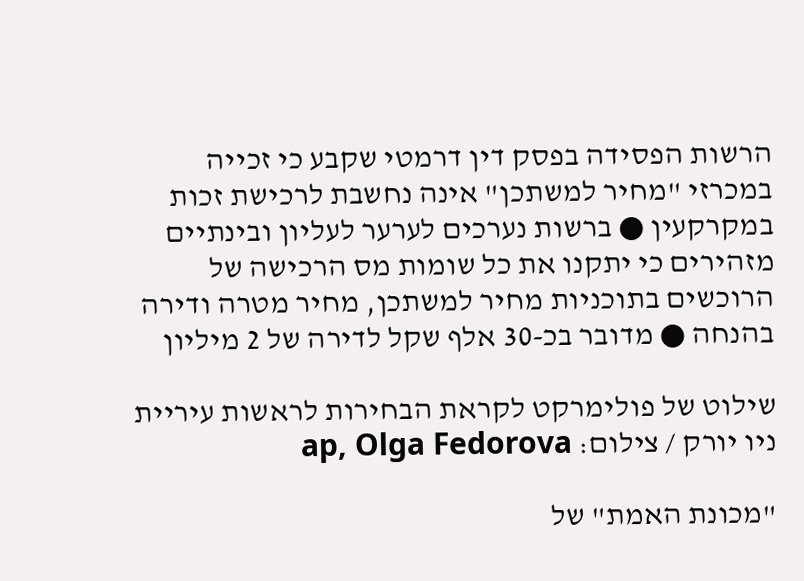הרשות הפסידה בפסק דין דרמטי שקבע כי זכייה במכרזי "מחיר למשתכן" אינה נחשבת לרכישת זכות במקרקעין ● ברשות נערכים לערער לעליון ובינתיים מזהירים כי יתקנו את כל שומות מס הרכישה של הרוכשים בתוכניות מחיר למשתכן, מחיר מטרה ודירה בהנחה ● מדובר בכ-30 אלף שקל לדירה של 2 מיליון

שילוט של פולימרקט לקראת הבחירות לראשות עיריית ניו יורק / צילום: ap, Olga Fedorova

"מכונת האמת" של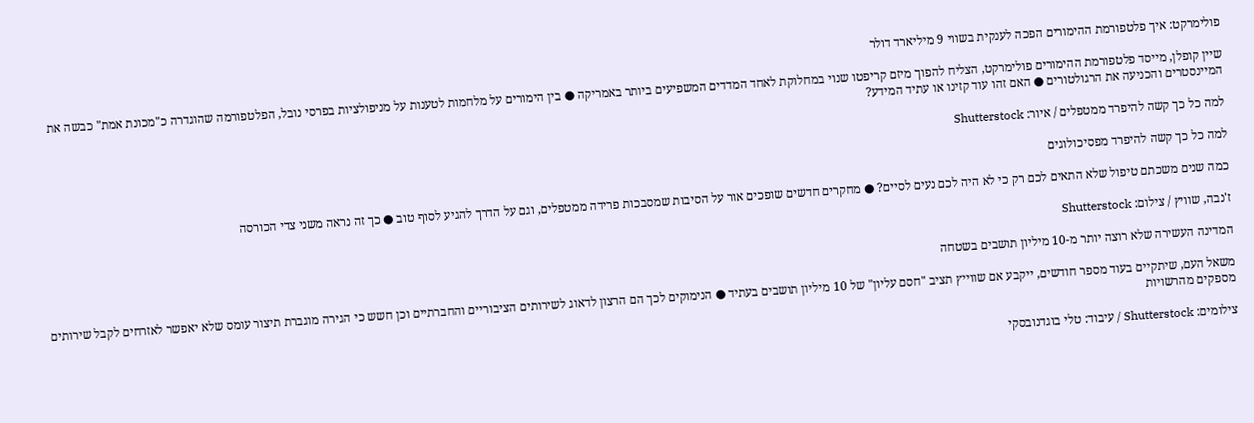פולימרקט: איך פלטפורמת ההימורים הפכה לענקית בשווי 9 מיליארד דולר

שיין קופלן, מייסד פלטפורמת ההימורים פולימרקט, הצליח להפוך מיזם קריפטו שנוי במחלוקת לאחד המדדים המשפיעים ביותר באמריקה ● בין הימורים על מלחמות לטענות על מניפולציות בפרסי נובל, הפלטפורמה שהוגדרה כ"מכונת אמת" כבשה את המיינסטרים והכניעה את הרגולטורים ● האם זהו עוד קזינו או עתיד המידע?

למה כל כך קשה להיפרד ממטפלים / איור: Shutterstock

למה כל כך קשה להיפרד מפסיכולוגים

כמה שנים משכתם טיפול שלא התאים לכם רק כי לא היה לכם נעים לסיים? ● מחקרים חדשים שופכים אור על הסיבות שמסבכות פרידה ממטפלים, וגם על הדרך להגיע לסוף טוב ● כך זה נראה משני צדי הכורסה

ז'נבה, שוויץ / צילום: Shutterstock

המדינה העשירה שלא רוצה יותר מ-10 מיליון תושבים בשטחה

משאל העם, שיתקיים בעוד מספר חודשים, ייקבע אם שווייץ תציב "חסם עליון" של 10 מיליון תושבים בעתיד ● הנימוקים לכך הם הרצון לדאוג לשירותים הציבוריים והחברתיים וכן חשש כי הגירה מוגברת תיצור עומס שלא יאפשר לאזרחים לקבל שירותים מספקים מהרשויות

צילומים: Shutterstock / עיבוד: טלי בוגדנובסקי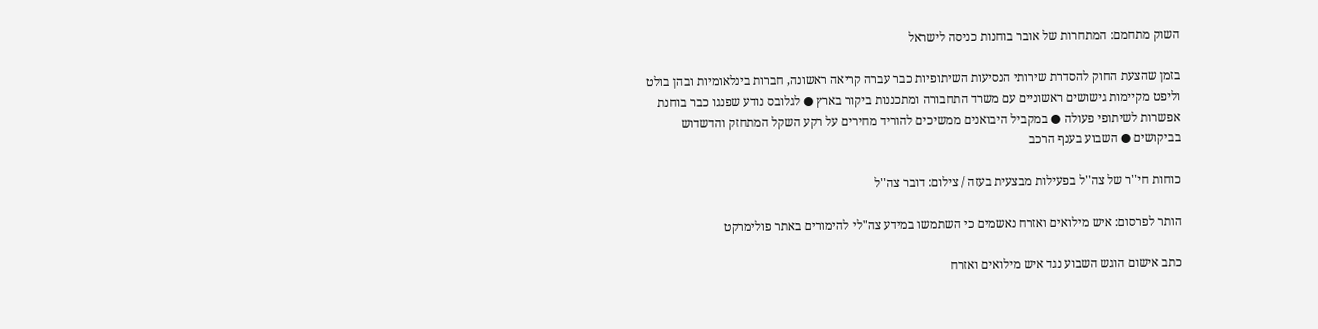השוק מתחמם: המתחרות של אובר בוחנות כניסה לישראל

בזמן שהצעת החוק להסדרת שירותי הנסיעות השיתופיות כבר עברה קריאה ראשונה, חברות בינלאומיות ובהן בולט וליפט מקיימות גישושים ראשוניים עם משרד התחבורה ומתכננות ביקור בארץ ● לגלובס נודע שפנגו כבר בוחנת אפשרות לשיתופי פעולה ● במקביל היבואנים ממשיכים להוריד מחירים על רקע השקל המתחזק והדשדוש בביקושים ● השבוע בענף הרכב

כוחות חי''ר של צה''ל בפעילות מבצעית בעזה / צילום: דובר צה''ל

הותר לפרסום: איש מילואים ואזרח נאשמים כי השתמשו במידע צה"לי להימורים באתר פולימרקט

כתב אישום הוגש השבוע נגד איש מילואים ואזרח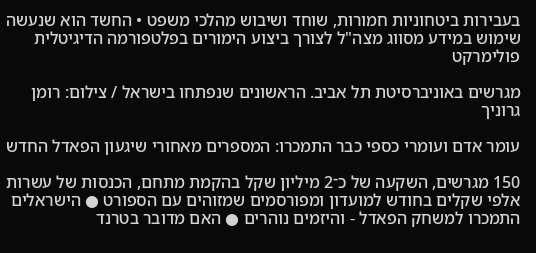בעבירות ביטחוניות חמורות, שוחד ושיבוש מהלכי משפט • החשד הוא שנעשה שימוש במידע מסווג מצה"ל לצורך ביצוע הימורים בפלטפורמה הדיגיטלית פולימרקט

מגרשים באוניברסיטת תל אביב. הראשונים שנפתחו בישראל / צילום: רומן גרוניך

עומר אדם ועומרי כספי כבר התמכרו: המספרים מאחורי שיגעון הפאדל החדש

150 מגרשים, השקעה של כ־2 מיליון שקל בהקמת מתחם, הכנסות של עשרות אלפי שקלים בחודש למועדון ומפורסמים שמזוהים עם הספורט ● הישראלים התמכרו למשחק הפאדל - והיזמים נוהרים ● האם מדובר בטרנד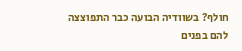חולף? בשוודיה הבועה כבר התפוצצה להם בפנים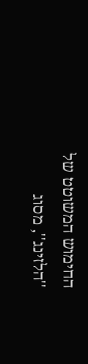החימוש המשוטט של ''הלזינג'', מסוג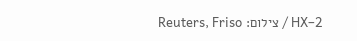HX–2 / צילום: Reuters, Friso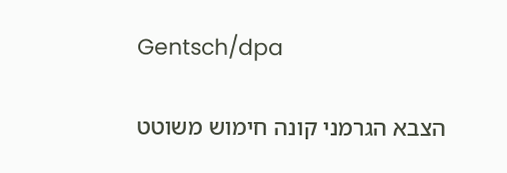Gentsch/dpa

הצבא הגרמני קונה חימוש משוטט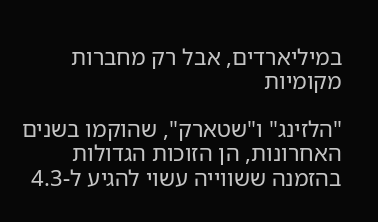במיליארדים, אבל רק מחברות מקומיות

"הלזינג" ו"שטארק", שהוקמו בשנים האחרונות, הן הזוכות הגדולות בהזמנה ששווייה עשוי להגיע ל-4.3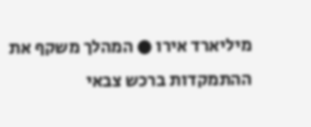מיליארד אירו ● המהלך משקף את ההתמקדות ברכש צבאי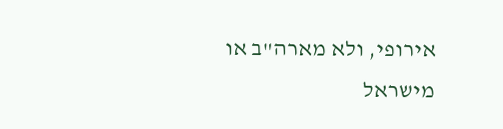אירופי, ולא מארה"ב או מישראל